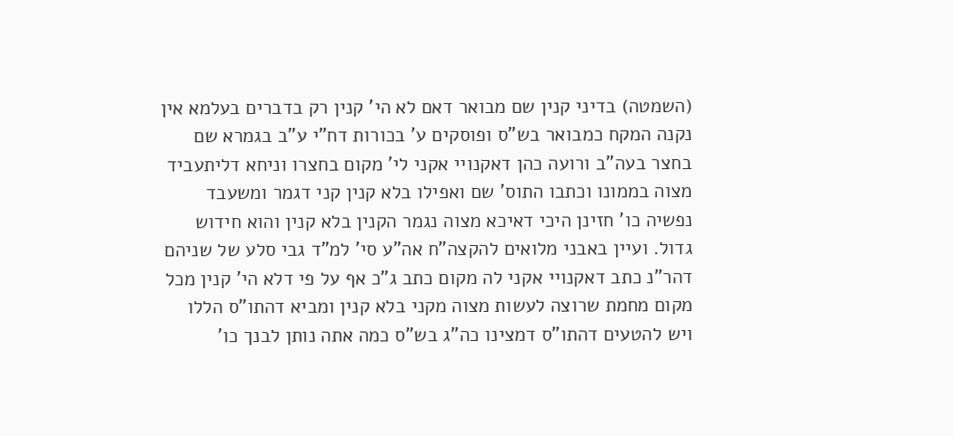(השמטה) בדיני קנין שם מבואר דאם לא הי' קנין רק בדברים בעלמא אין נקנה המקח כמבואר בש"ס ופוסקים ע' בכורות דח"י ע"ב בגמרא שם בחצר בעה"ב ורועה כהן דאקנויי אקני לי' מקום בחצרו וניחא דליתעביד מצוה בממונו וכתבו התוס' שם ואפילו בלא קנין קני דגמר ומשעבד נפשיה כו' חזינן היכי דאיכא מצוה נגמר הקנין בלא קנין והוא חידוש גדול. ועיין באבני מלואים להקצה"ח אה"ע סי' למ"ד גבי סלע של שניהם דהר"נ כתב דאקנויי אקני לה מקום כתב ג"כ אף על פי דלא הי' קנין מכל מקום מחמת שרוצה לעשות מצוה מקני בלא קנין ומביא דהתו"ס הללו ויש להטעים דהתו"ס דמצינו כה"ג בש"ס כמה אתה נותן לבנך כו'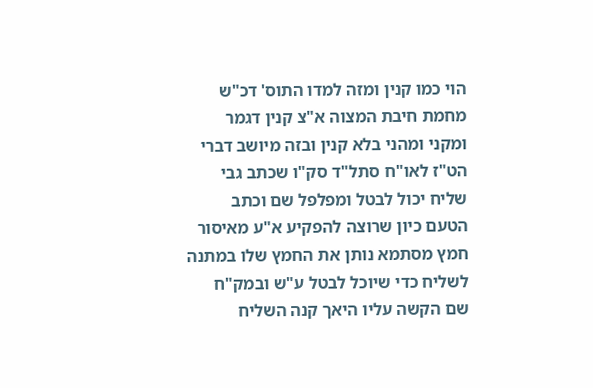הוי כמו קנין ומזה למדו התוס' דכ"ש מחמת חיבת המצוה א"צ קנין דגמר ומקני ומהני בלא קנין ובזה מיושב דברי הט"ז לאו"ח סתל"ד סק"ו שכתב גבי שליח יכול לבטל ומפלפל שם וכתב הטעם כיון שרוצה להפקיע א"ע מאיסור חמץ מסתמא נותן את החמץ שלו במתנה לשליח כדי שיוכל לבטל ע"ש ובמק"ח שם הקשה עליו היאך קנה השליח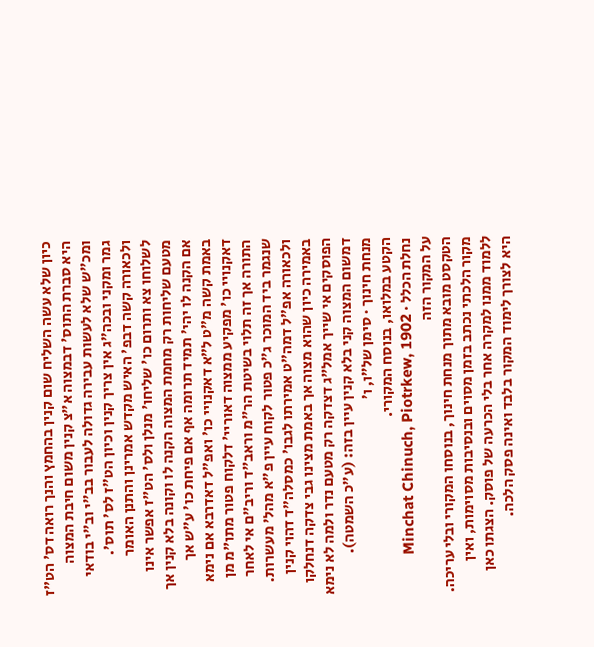כיון שלא עשה השליח שום קנין בהחמץ והנך רואה דס' הט"ז היא סברת התוס' דבמצוה א"צ קנין משום חיבת המצוה ומכ"ש שלא לעשות עבירה גדולה לעבור בב"י וב"י בודאי גמר ומקני ובכה"ג אין צריך קנין וכיון הט"ז לס' תוס'. ולכאורה קשה דבפ' האיש מקדש אמרינן והתנן האומר לשלוחו צא ותרום כו' שליחו' מנלן ולס' הט"ז אפשר אינו מטעם שליחות רק מחמת המצוה הקנה לו וקונה בלא קנין אך אם הקנה לו יהי' תמיד תרומה אף אם פיחת כו' ע"ש אך באמת קשה מ"ט ל"א דאקנויי כו' ואפ"ל דאדרבא אם נימא דאקנויי כו' מפקיע ממצוה דאוריי' דלקוח פטור מתו"מ מן התורה אך זה תלוי בשיטת הר"מ וראב"ד וריב"ם אי לאחר שנגמר ביד המוכר ג"כ פטור לקוח עיין פ"א מהל' מעשרות. ולכאורה אפ"ל דמה"ט אמירתו לגבו' כמסלה"ד דהוי קנין באמירה כיון שהוא מצוה אך באמת מצינו גבי צדקה דנחלקו הפוסקים אי שייך אמל"ג דצדקה רק מטעם נדר ולמה לא נימא דמשום המצוה קני בלא קנין עיין בזה: (ע"כ השמטה).
מנחת חינוך · סימן של״ו, ו׳
הקטע במלואו, בנוסח המקורי.
נחלת הכלל · Minchat Chinuch, Piotrkew, 1902
על המקור הזה
הטקסט מובא מתוך מנחת חינוך, בנוסחו המקורי ובלי עריכה. מקור הלכתי נכתב בזמן מסוים ובנסיבות מסוימות, ואין ללמוד ממנו למקרה אחר בלי הכרעה של פוסק. הצגתו כאן היא לצורך לימוד המקור בלבד ואינה פסק הלכה.